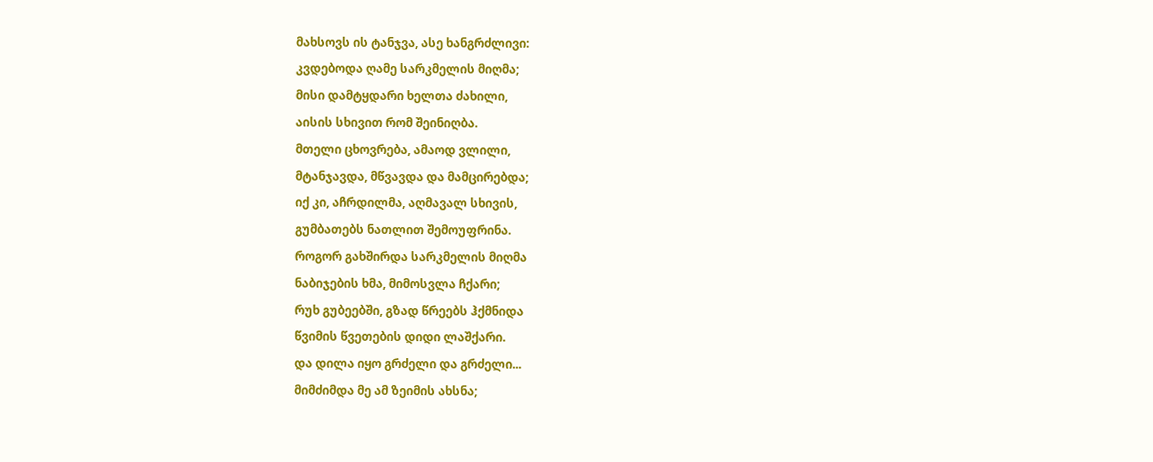მახსოვს ის ტანჯვა, ასე ხანგრძლივი:
კვდებოდა ღამე სარკმელის მიღმა;
მისი დამტყდარი ხელთა ძახილი,
აისის სხივით რომ შეინიღბა.
მთელი ცხოვრება, ამაოდ ვლილი,
მტანჯავდა, მწვავდა და მამცირებდა;
იქ კი, აჩრდილმა, აღმავალ სხივის,
გუმბათებს ნათლით შემოუფრინა.
როგორ გახშირდა სარკმელის მიღმა
ნაბიჯების ხმა, მიმოსვლა ჩქარი;
რუხ გუბეებში, გზად წრეებს ჰქმნიდა
წვიმის წვეთების დიდი ლაშქარი.
და დილა იყო გრძელი და გრძელი...
მიმძიმდა მე ამ ზეიმის ახსნა;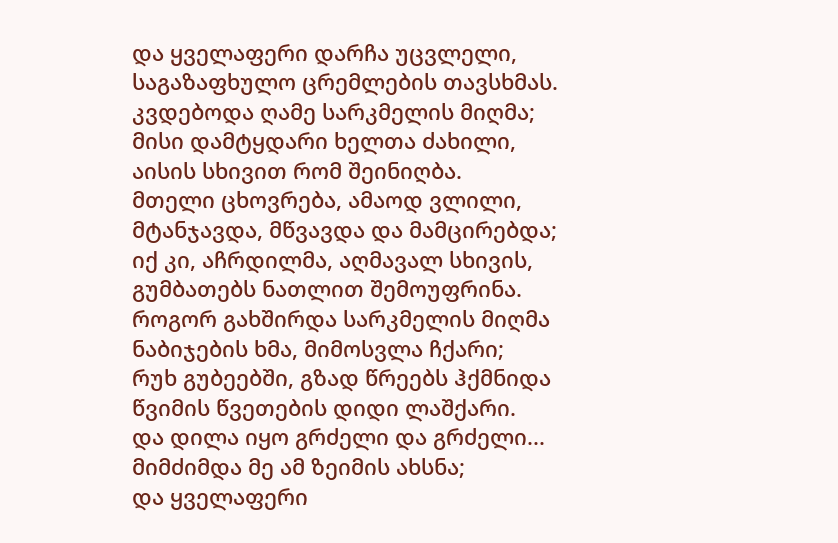და ყველაფერი დარჩა უცვლელი,
საგაზაფხულო ცრემლების თავსხმას.
კვდებოდა ღამე სარკმელის მიღმა;
მისი დამტყდარი ხელთა ძახილი,
აისის სხივით რომ შეინიღბა.
მთელი ცხოვრება, ამაოდ ვლილი,
მტანჯავდა, მწვავდა და მამცირებდა;
იქ კი, აჩრდილმა, აღმავალ სხივის,
გუმბათებს ნათლით შემოუფრინა.
როგორ გახშირდა სარკმელის მიღმა
ნაბიჯების ხმა, მიმოსვლა ჩქარი;
რუხ გუბეებში, გზად წრეებს ჰქმნიდა
წვიმის წვეთების დიდი ლაშქარი.
და დილა იყო გრძელი და გრძელი...
მიმძიმდა მე ამ ზეიმის ახსნა;
და ყველაფერი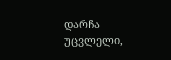დარჩა უცვლელი,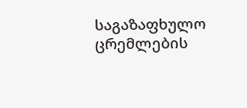საგაზაფხულო ცრემლების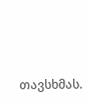თავსხმას.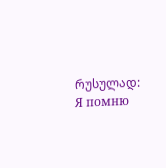რუსულად: Я помню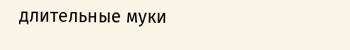длительные муки